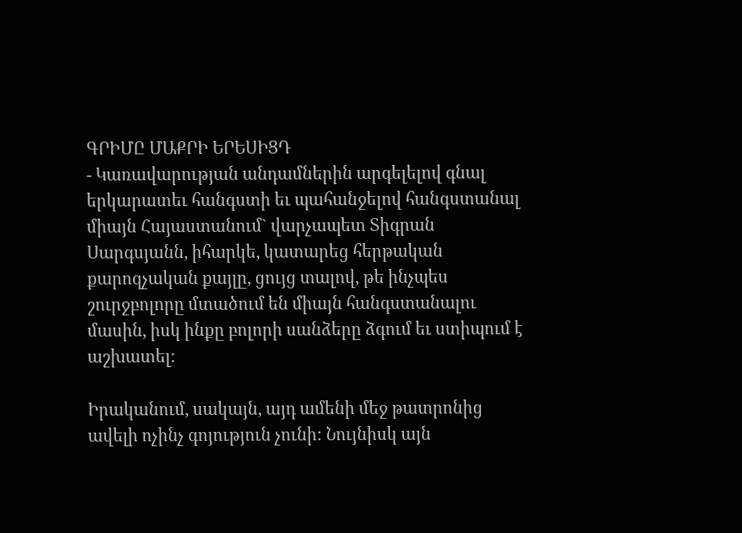ԳՐԻՄԸ ՄԱՔՐԻ ԵՐԵՍԻՑԴ
- Կառավարության անդամներին արգելելով գնալ երկարատեւ հանգստի եւ պահանջելով հանգստանալ միայն Հայաստանում` վարչապետ Տիգրան Սարգսյանն, իհարկե, կատարեց հերթական քարոզչական քայլը, ցույց տալով, թե ինչպես շուրջբոլորը մտածում են միայն հանգստանալու մասին, իսկ ինքը բոլորի սանձերը ձգում եւ ստիպում է աշխատել:

Իրականում, սակայն, այդ ամենի մեջ թատրոնից ավելի ոչինչ գոյություն չունի: Նույնիսկ այն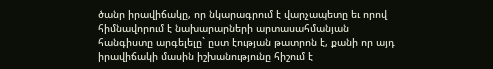ծանր իրավիճակը, որ նկարագրում է վարչապետը եւ որով հիմնավորում է նախարարների արտասահմանյան հանգիստը արգելելը` ըստ էության թատրոն է, քանի որ այդ իրավիճակի մասին իշխանությունը հիշում է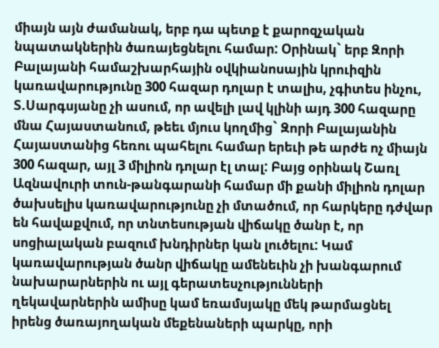միայն այն ժամանակ, երբ դա պետք է քարոզչական նպատակներին ծառայեցնելու համար: Օրինակ` երբ Զորի Բալայանի համաշխարհային օվկիանոսային կրուիզին կառավարությունը 300 հազար դոլար է տալիս, չգիտես ինչու, Տ.Սարգսյանը չի ասում, որ ավելի լավ կլինի այդ 300 հազարը մնա Հայաստանում, թեեւ մյուս կողմից` Զորի Բալայանին Հայաստանից հեռու պահելու համար երեւի թե արժե ոչ միայն 300 հազար, այլ 3 միլիոն դոլար էլ տալ: Բայց օրինակ Շառլ Ազնավուրի տուն-թանգարանի համար մի քանի միլիոն դոլար ծախսելիս կառավարությունը չի մտածում, որ հարկերը դժվար են հավաքվում, որ տնտեսության վիճակը ծանր է, որ սոցիալական բազում խնդիրներ կան լուծելու: Կամ կառավարության ծանր վիճակը ամենեւին չի խանգարում նախարարներին ու այլ գերատեսչությունների ղեկավարներին ամիսը կամ եռամսյակը մեկ թարմացնել իրենց ծառայողական մեքենաների պարկը, որի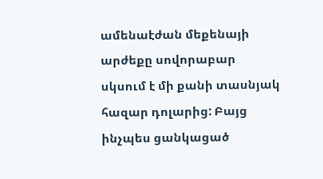ամենաէժան մեքենայի արժեքը սովորաբար սկսում է մի քանի տասնյակ հազար դոլարից: Բայց ինչպես ցանկացած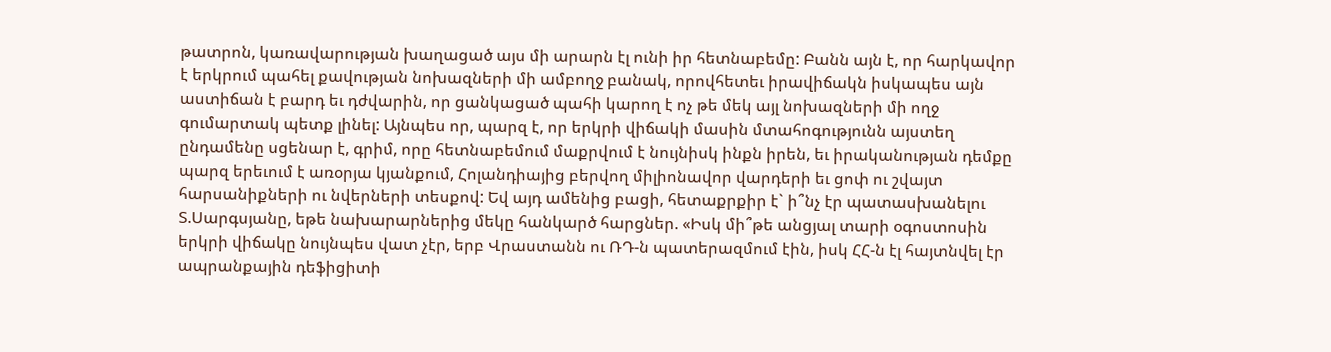թատրոն, կառավարության խաղացած այս մի արարն էլ ունի իր հետնաբեմը: Բանն այն է, որ հարկավոր է երկրում պահել քավության նոխազների մի ամբողջ բանակ, որովհետեւ իրավիճակն իսկապես այն աստիճան է բարդ եւ դժվարին, որ ցանկացած պահի կարող է ոչ թե մեկ այլ նոխազների մի ողջ գումարտակ պետք լինել: Այնպես որ, պարզ է, որ երկրի վիճակի մասին մտահոգությունն այստեղ ընդամենը սցենար է, գրիմ, որը հետնաբեմում մաքրվում է նույնիսկ ինքն իրեն, եւ իրականության դեմքը պարզ երեւում է առօրյա կյանքում, Հոլանդիայից բերվող միլիոնավոր վարդերի եւ ցոփ ու շվայտ հարսանիքների ու նվերների տեսքով: Եվ այդ ամենից բացի, հետաքրքիր է` ի՞նչ էր պատասխանելու Տ.Սարգսյանը, եթե նախարարներից մեկը հանկարծ հարցներ. «Իսկ մի՞թե անցյալ տարի օգոստոսին երկրի վիճակը նույնպես վատ չէր, երբ Վրաստանն ու ՌԴ-ն պատերազմում էին, իսկ ՀՀ-ն էլ հայտնվել էր ապրանքային դեֆիցիտի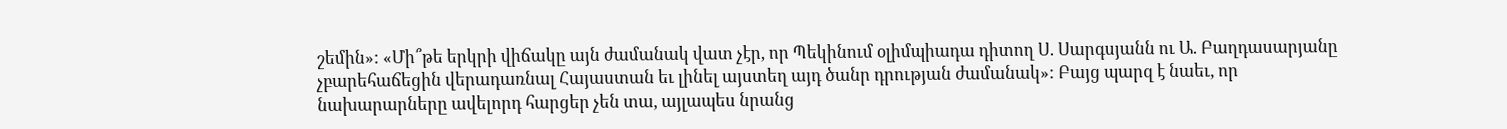շեմին»: «Մի՞թե երկրի վիճակը այն ժամանակ վատ չէր, որ Պեկինում օլիմպիադա դիտող Ս. Սարգսյանն ու Ա. Բաղդասարյանը չբարեհաճեցին վերադառնալ Հայաստան եւ լինել այստեղ այդ ծանր դրության ժամանակ»: Բայց պարզ է նաեւ, որ նախարարները ավելորդ հարցեր չեն տա, այլապես նրանց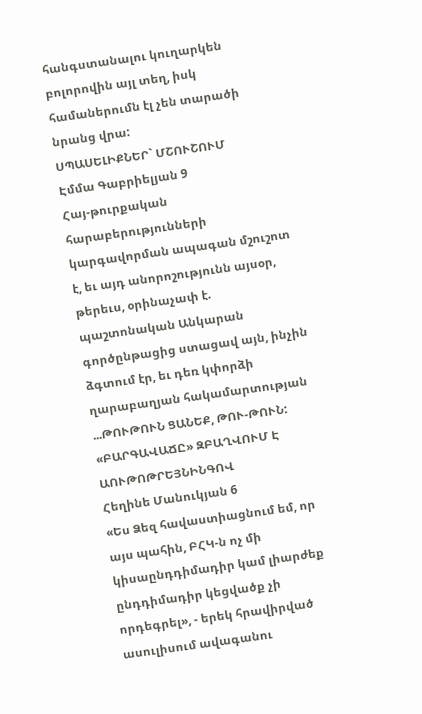հանգստանալու կուղարկեն բոլորովին այլ տեղ, իսկ համաներումն էլ չեն տարածի նրանց վրա:
ՍՊԱՍԵԼԻՔՆԵՐ` ՄՇՈՒՇՈՒՄ
Էմմա Գաբրիելյան 9
Հայ-թուրքական հարաբերությունների կարգավորման ապագան մշուշոտ է, եւ այդ անորոշությունն այսօր, թերեւս, օրինաչափ է. պաշտոնական Անկարան գործընթացից ստացավ այն, ինչին ձգտում էր, եւ դեռ կփորձի ղարաբաղյան հակամարտության ...ԹՈՒԹՈՒՆ ՑԱՆԵՔ, ԹՈՒ-ԹՈՒՆ: «ԲԱՐԳԱՎԱՃԸ» ԶԲԱՂՎՈՒՄ Է ԱՈՒԹՈԹՐԵՅՆԻՆԳՈՎ
Հեղինե Մանուկյան 6
«Ես Ձեզ հավաստիացնում եմ, որ այս պահին, ԲՀԿ-ն ոչ մի կիսաընդդիմադիր կամ լիարժեք ընդդիմադիր կեցվածք չի որդեգրել», - երեկ հրավիրված ասուլիսում ավագանու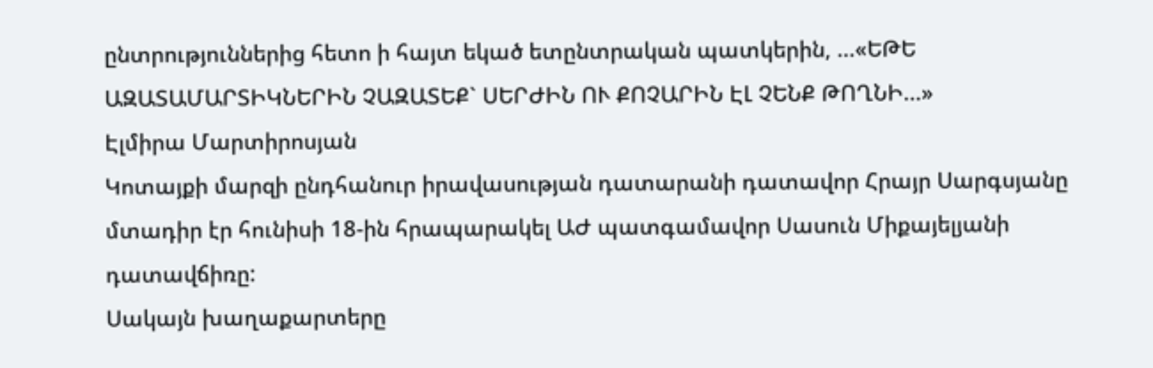ընտրություններից հետո ի հայտ եկած ետընտրական պատկերին, ...«ԵԹԵ ԱԶԱՏԱՄԱՐՏԻԿՆԵՐԻՆ ՉԱԶԱՏԵՔ` ՍԵՐԺԻՆ ՈՒ ՔՈՉԱՐԻՆ ԷԼ ՉԵՆՔ ԹՈՂՆԻ...»
Էլմիրա Մարտիրոսյան
Կոտայքի մարզի ընդհանուր իրավասության դատարանի դատավոր Հրայր Սարգսյանը մտադիր էր հունիսի 18-ին հրապարակել ԱԺ պատգամավոր Սասուն Միքայելյանի դատավճիռը:
Սակայն խաղաքարտերը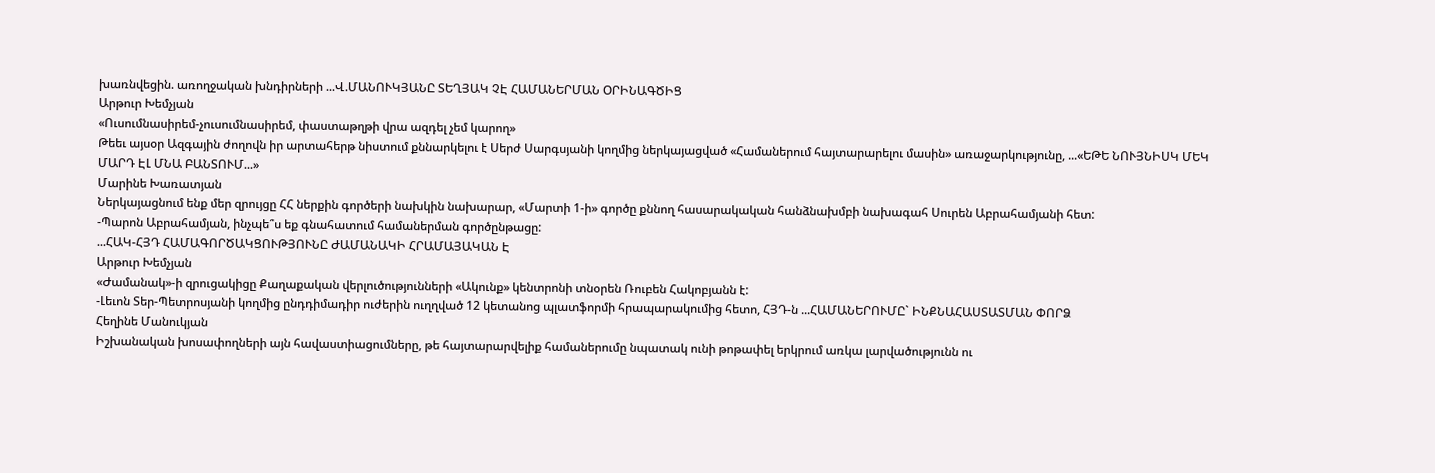խառնվեցին. առողջական խնդիրների ...Վ.ՄԱՆՈՒԿՅԱՆԸ ՏԵՂՅԱԿ ՉԷ ՀԱՄԱՆԵՐՄԱՆ ՕՐԻՆԱԳԾԻՑ
Արթուր Խեմչյան
«Ուսումնասիրեմ-չուսումնասիրեմ, փաստաթղթի վրա ազդել չեմ կարող»
Թեեւ այսօր Ազգային ժողովն իր արտահերթ նիստում քննարկելու է Սերժ Սարգսյանի կողմից ներկայացված «Համաներում հայտարարելու մասին» առաջարկությունը, ...«ԵԹԵ ՆՈՒՅՆԻՍԿ ՄԵԿ ՄԱՐԴ ԷԼ ՄՆԱ ԲԱՆՏՈՒՄ...»
Մարինե Խառատյան
Ներկայացնում ենք մեր զրույցը ՀՀ ներքին գործերի նախկին նախարար, «Մարտի 1-ի» գործը քննող հասարակական հանձնախմբի նախագահ Սուրեն Աբրահամյանի հետ:
-Պարոն Աբրահամյան, ինչպե՞ս եք գնահատում համաներման գործընթացը:
...ՀԱԿ-ՀՅԴ ՀԱՄԱԳՈՐԾԱԿՑՈՒԹՅՈՒՆԸ ԺԱՄԱՆԱԿԻ ՀՐԱՄԱՅԱԿԱՆ Է
Արթուր Խեմչյան
«Ժամանակ»-ի զրուցակիցը Քաղաքական վերլուծությունների «Ակունք» կենտրոնի տնօրեն Ռուբեն Հակոբյանն է:
-Լեւոն Տեր-Պետրոսյանի կողմից ընդդիմադիր ուժերին ուղղված 12 կետանոց պլատֆորմի հրապարակումից հետո, ՀՅԴ-ն ...ՀԱՄԱՆԵՐՈՒՄԸ` ԻՆՔՆԱՀԱՍՏԱՏՄԱՆ ՓՈՐՁ
Հեղինե Մանուկյան
Իշխանական խոսափողների այն հավաստիացումները, թե հայտարարվելիք համաներումը նպատակ ունի թոթափել երկրում առկա լարվածությունն ու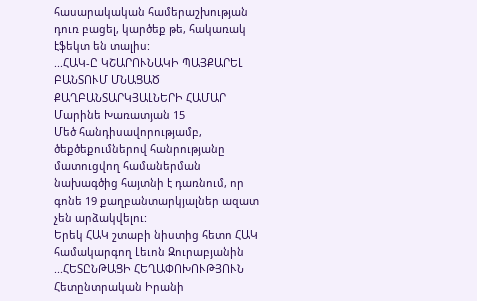հասարակական համերաշխության դուռ բացել, կարծեք թե, հակառակ էֆեկտ են տալիս:
...ՀԱԿ-Ը ԿՇԱՐՈՒՆԱԿԻ ՊԱՅՔԱՐԵԼ ԲԱՆՏՈՒՄ ՄՆԱՑԱԾ ՔԱՂԲԱՆՏԱՐԿՅԱԼՆԵՐԻ ՀԱՄԱՐ
Մարինե Խառատյան 15
Մեծ հանդիսավորությամբ, ծեքծեքումներով հանրությանը մատուցվող համաներման նախագծից հայտնի է դառնում, որ գոնե 19 քաղբանտարկյալներ ազատ չեն արձակվելու:
Երեկ ՀԱԿ շտաբի նիստից հետո ՀԱԿ համակարգող Լեւոն Զուրաբյանին ...ՀԵՏԸՆԹԱՑԻ ՀԵՂԱՓՈԽՈՒԹՅՈՒՆ
Հետընտրական Իրանի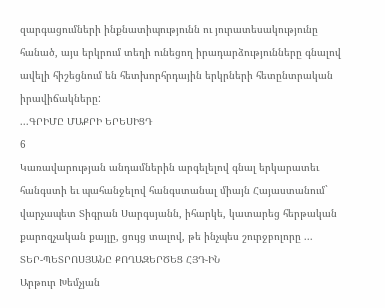զարգացումների ինքնատիպությունն ու յուրատեսակությունը հանած, այս երկրում տեղի ունեցող իրադարձությունները գնալով ավելի հիշեցնում են հետխորհրդային երկրների հետընտրական իրավիճակները:
...ԳՐԻՄԸ ՄԱՔՐԻ ԵՐԵՍԻՑԴ
6
Կառավարության անդամներին արգելելով գնալ երկարատեւ հանգստի եւ պահանջելով հանգստանալ միայն Հայաստանում` վարչապետ Տիգրան Սարգսյանն, իհարկե, կատարեց հերթական քարոզչական քայլը, ցույց տալով, թե ինչպես շուրջբոլորը ...
ՏԵՐ-ՊԵՏՐՈՍՅԱՆԸ ՔՈՂԱԶԵՐԾԵՑ ՀՅԴ-ԻՆ
Արթուր Խեմչյան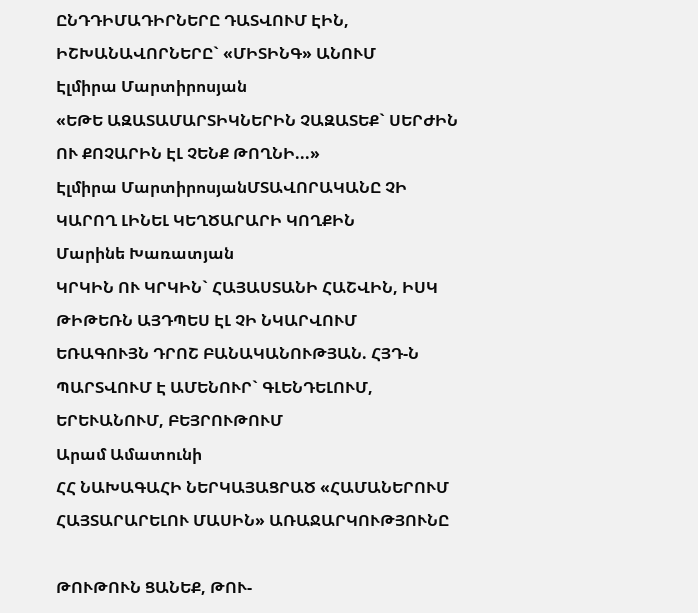ԸՆԴԴԻՄԱԴԻՐՆԵՐԸ ԴԱՏՎՈՒՄ ԷԻՆ, ԻՇԽԱՆԱՎՈՐՆԵՐԸ` «ՄԻՏԻՆԳ» ԱՆՈՒՄ
Էլմիրա Մարտիրոսյան
«ԵԹԵ ԱԶԱՏԱՄԱՐՏԻԿՆԵՐԻՆ ՉԱԶԱՏԵՔ` ՍԵՐԺԻՆ ՈՒ ՔՈՉԱՐԻՆ ԷԼ ՉԵՆՔ ԹՈՂՆԻ...»
Էլմիրա ՄարտիրոսյանՄՏԱՎՈՐԱԿԱՆԸ ՉԻ ԿԱՐՈՂ ԼԻՆԵԼ ԿԵՂԾԱՐԱՐԻ ԿՈՂՔԻՆ
Մարինե Խառատյան
ԿՐԿԻՆ ՈՒ ԿՐԿԻՆ` ՀԱՅԱՍՏԱՆԻ ՀԱՇՎԻՆ, ԻՍԿ ԹԻԹԵՌՆ ԱՅԴՊԵՍ ԷԼ ՉԻ ՆԿԱՐՎՈՒՄ
ԵՌԱԳՈՒՅՆ ԴՐՈՇ ԲԱՆԱԿԱՆՈՒԹՅԱՆ. ՀՅԴ-Ն ՊԱՐՏՎՈՒՄ Է ԱՄԵՆՈՒՐ` ԳԼԵՆԴԵԼՈՒՄ, ԵՐԵՒԱՆՈՒՄ, ԲԵՅՐՈՒԹՈՒՄ
Արամ Ամատունի
ՀՀ ՆԱԽԱԳԱՀԻ ՆԵՐԿԱՅԱՑՐԱԾ «ՀԱՄԱՆԵՐՈՒՄ ՀԱՅՏԱՐԱՐԵԼՈՒ ՄԱՍԻՆ» ԱՌԱՋԱՐԿՈՒԹՅՈՒՆԸ

ԹՈՒԹՈՒՆ ՑԱՆԵՔ, ԹՈՒ-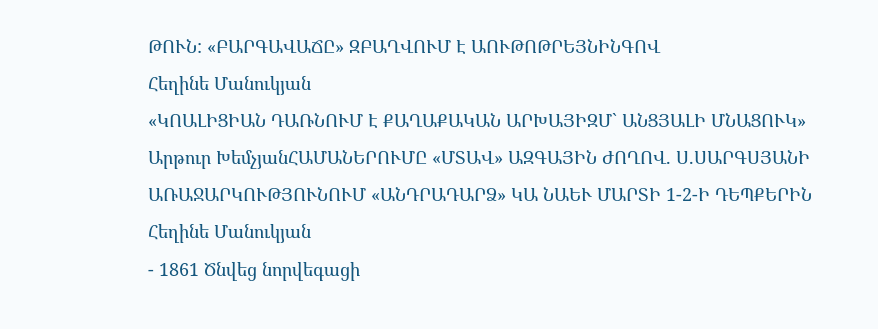ԹՈՒՆ: «ԲԱՐԳԱՎԱՃԸ» ԶԲԱՂՎՈՒՄ Է ԱՈՒԹՈԹՐԵՅՆԻՆԳՈՎ
Հեղինե Մանուկյան
«ԿՈԱԼԻՑԻԱՆ ԴԱՌՆՈՒՄ Է ՔԱՂԱՔԱԿԱՆ ԱՐԽԱՅԻԶՄ` ԱՆՑՅԱԼԻ ՄՆԱՑՈՒԿ»
Արթուր ԽեմչյանՀԱՄԱՆԵՐՈՒՄԸ «ՄՏԱՎ» ԱԶԳԱՅԻՆ ԺՈՂՈՎ. Ս.ՍԱՐԳՍՅԱՆԻ ԱՌԱՋԱՐԿՈՒԹՅՈՒՆՈՒՄ «ԱՆԴՐԱԴԱՐՁ» ԿԱ ՆԱԵՒ ՄԱՐՏԻ 1-2-Ի ԴԵՊՔԵՐԻՆ
Հեղինե Մանուկյան
- 1861 Ծնվեց նորվեգացի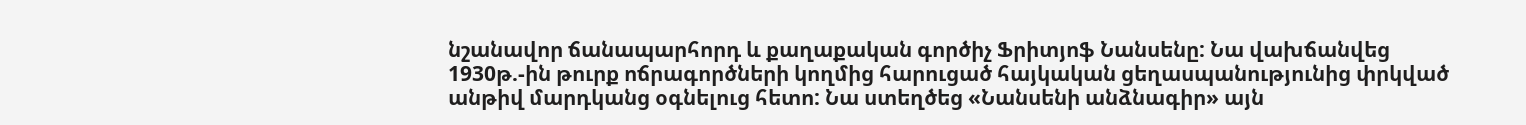նշանավոր ճանապարհորդ և քաղաքական գործիչ Ֆրիտյոֆ Նանսենը: Նա վախճանվեց 1930թ.-ին թուրք ոճրագործների կողմից հարուցած հայկական ցեղասպանությունից փրկված անթիվ մարդկանց օգնելուց հետո: Նա ստեղծեց «Նանսենի անձնագիր» այն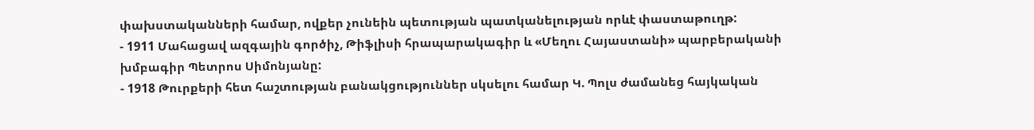փախստականների համար, ովքեր չունեին պետության պատկանելության որևէ փաստաթուղթ:
- 1911 Մահացավ ազգային գործիչ, Թիֆլիսի հրապարակագիր և «Մեղու Հայաստանի» պարբերականի խմբագիր Պետրոս Սիմոնյանը:
- 1918 Թուրքերի հետ հաշտության բանակցություններ սկսելու համար Կ. Պոլս ժամանեց հայկական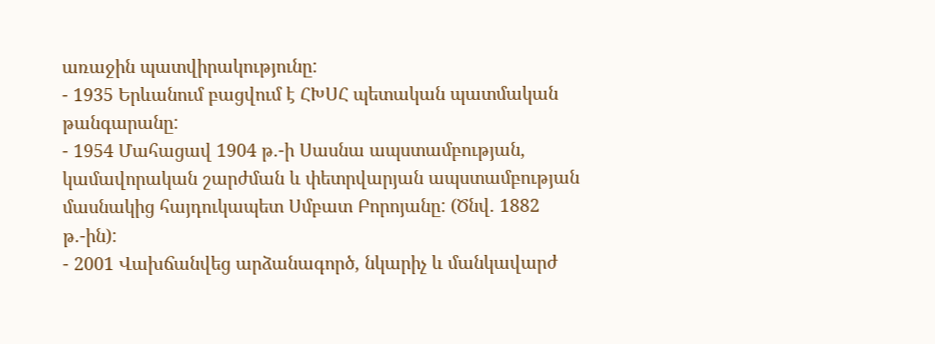առաջին պատվիրակությունը:
- 1935 Երևանում բացվում է ՀԽՍՀ պետական պատմական թանգարանը:
- 1954 Մահացավ 1904 թ.-ի Սասնա ապստամբության, կամավորական շարժման և փետրվարյան ապստամբության մասնակից հայդուկապետ Սմբատ Բորոյանը: (Ծնվ. 1882 թ.-ին):
- 2001 Վախճանվեց արձանագործ, նկարիչ և մանկավարժ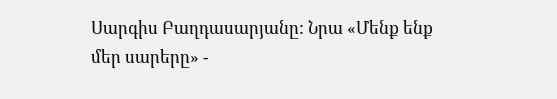Սարգիս Բաղդասարյանը: Նրա «Մենք ենք մեր սարերը» -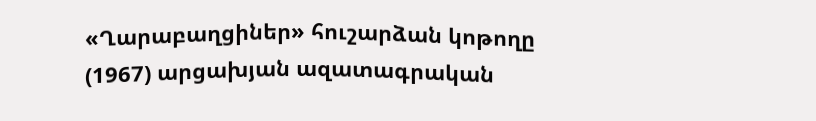«Ղարաբաղցիներ» հուշարձան կոթողը (1967) արցախյան ազատագրական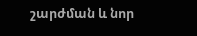շարժման և նոր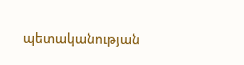պետականության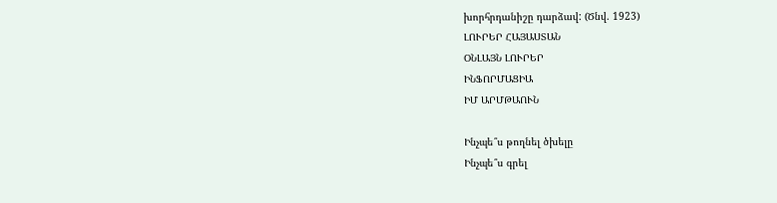խորհրդանիշը դարձավ: (Ծնվ. 1923)
ԼՈՒՐԵՐ ՀԱՅԱՍՏԱՆ
ՕՆԼԱՅՆ ԼՈՒՐԵՐ
ԻՆՖՈՐՄԱՑԻԱ
ԻՄ ԱՐՄԹԱՈՒՆ

Ինչպե՞ս թողնել ծխելը
Ինչպե՞ս գրել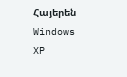Հայերեն Windows XP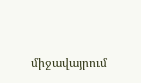միջավայրում